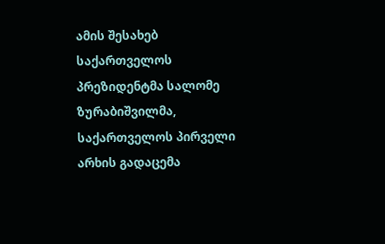ამის შესახებ საქართველოს პრეზიდენტმა სალომე ზურაბიშვილმა, საქართველოს პირველი არხის გადაცემა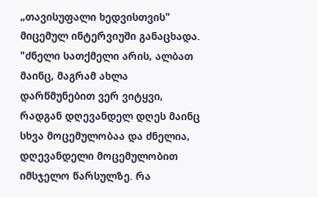„თავისუფალი ხედვისთვის" მიცემულ ინტერვიუში განაცხადა.
"ძნელი სათქმელი არის, ალბათ მაინც, მაგრამ ახლა დარწმუნებით ვერ ვიტყვი, რადგან დღევანდელ დღეს მაინც სხვა მოცემულობაა და ძნელია, დღევანდელი მოცემულობით იმსჯელო წარსულზე. რა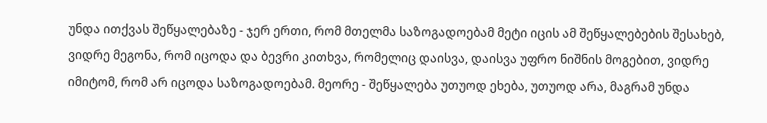უნდა ითქვას შეწყალებაზე - ჯერ ერთი, რომ მთელმა საზოგადოებამ მეტი იცის ამ შეწყალებების შესახებ, ვიდრე მეგონა, რომ იცოდა და ბევრი კითხვა, რომელიც დაისვა, დაისვა უფრო ნიშნის მოგებით, ვიდრე იმიტომ, რომ არ იცოდა საზოგადოებამ. მეორე - შეწყალება უთუოდ ეხება, უთუოდ არა, მაგრამ უნდა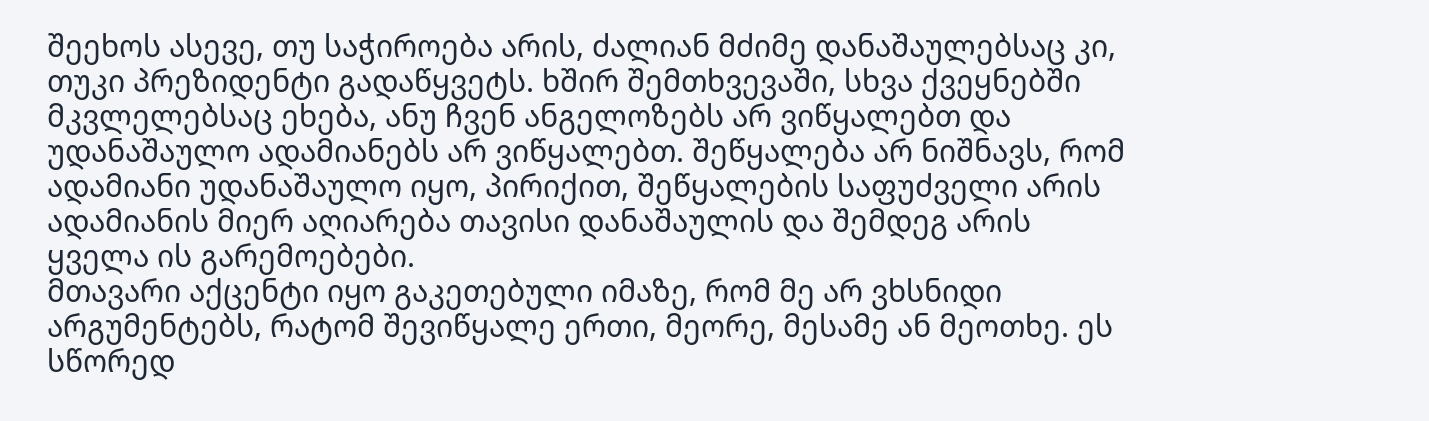შეეხოს ასევე, თუ საჭიროება არის, ძალიან მძიმე დანაშაულებსაც კი, თუკი პრეზიდენტი გადაწყვეტს. ხშირ შემთხვევაში, სხვა ქვეყნებში მკვლელებსაც ეხება, ანუ ჩვენ ანგელოზებს არ ვიწყალებთ და უდანაშაულო ადამიანებს არ ვიწყალებთ. შეწყალება არ ნიშნავს, რომ ადამიანი უდანაშაულო იყო, პირიქით, შეწყალების საფუძველი არის ადამიანის მიერ აღიარება თავისი დანაშაულის და შემდეგ არის ყველა ის გარემოებები.
მთავარი აქცენტი იყო გაკეთებული იმაზე, რომ მე არ ვხსნიდი არგუმენტებს, რატომ შევიწყალე ერთი, მეორე, მესამე ან მეოთხე. ეს სწორედ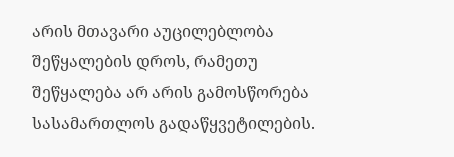არის მთავარი აუცილებლობა შეწყალების დროს, რამეთუ შეწყალება არ არის გამოსწორება სასამართლოს გადაწყვეტილების.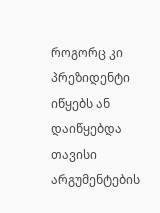როგორც კი პრეზიდენტი იწყებს ან დაიწყებდა თავისი არგუმენტების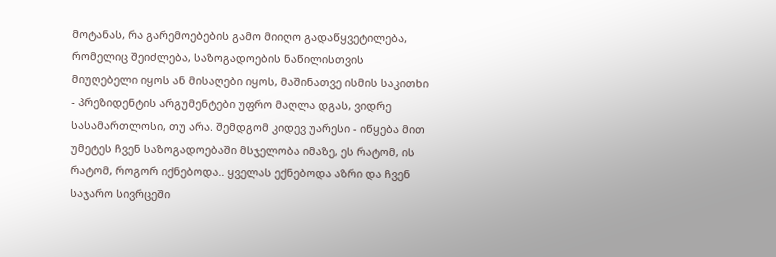მოტანას, რა გარემოებების გამო მიიღო გადაწყვეტილება, რომელიც შეიძლება, საზოგადოების ნაწილისთვის მიუღებელი იყოს ან მისაღები იყოს, მაშინათვე ისმის საკითხი - პრეზიდენტის არგუმენტები უფრო მაღლა დგას, ვიდრე სასამართლოსი, თუ არა. შემდგომ კიდევ უარესი - იწყება მით უმეტეს ჩვენ საზოგადოებაში მსჯელობა იმაზე, ეს რატომ, ის რატომ, როგორ იქნებოდა.. ყველას ექნებოდა აზრი და ჩვენ საჯარო სივრცეში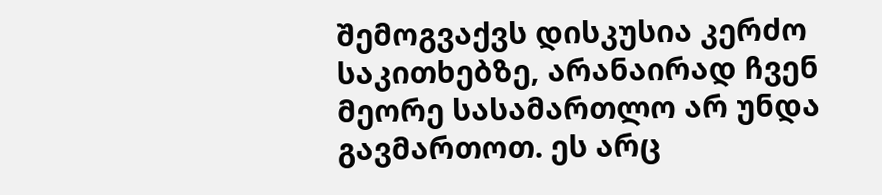შემოგვაქვს დისკუსია კერძო საკითხებზე, არანაირად ჩვენ მეორე სასამართლო არ უნდა გავმართოთ. ეს არც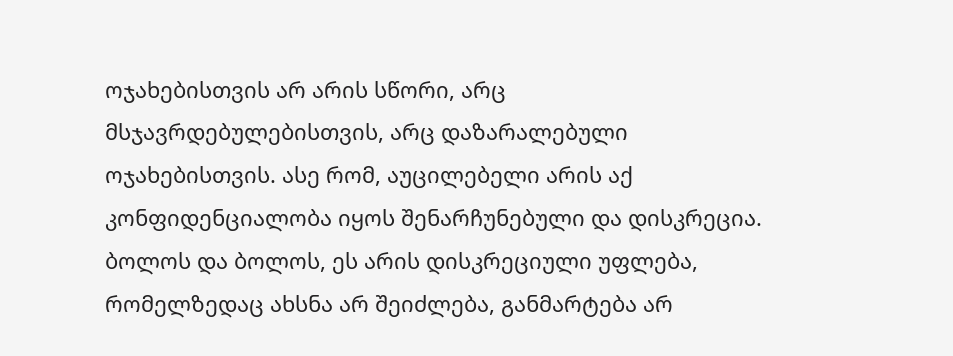ოჯახებისთვის არ არის სწორი, არც მსჯავრდებულებისთვის, არც დაზარალებული ოჯახებისთვის. ასე რომ, აუცილებელი არის აქ კონფიდენციალობა იყოს შენარჩუნებული და დისკრეცია. ბოლოს და ბოლოს, ეს არის დისკრეციული უფლება, რომელზედაც ახსნა არ შეიძლება, განმარტება არ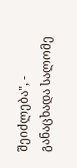შეიძლება", - განაცხადა სალომე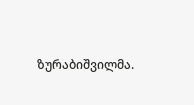ზურაბიშვილმა.